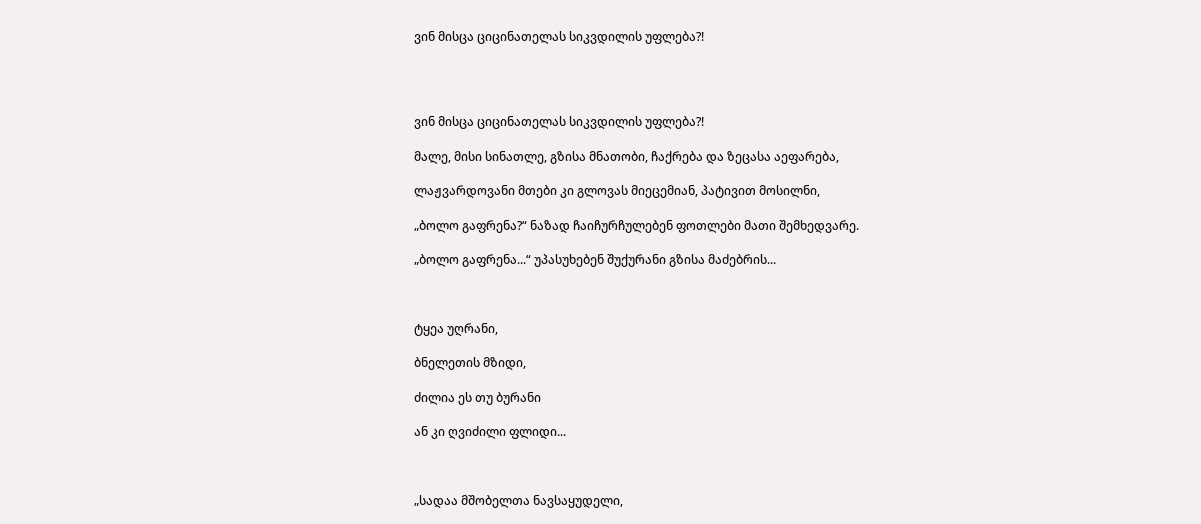ვინ მისცა ციცინათელას სიკვდილის უფლება?!




ვინ მისცა ციცინათელას სიკვდილის უფლება?!

მალე, მისი სინათლე, გზისა მნათობი, ჩაქრება და ზეცასა აეფარება,

ლაჟვარდოვანი მთები კი გლოვას მიეცემიან, პატივით მოსილნი,

„ბოლო გაფრენა?“ ნაზად ჩაიჩურჩულებენ ფოთლები მათი შემხედვარე.

„ბოლო გაფრენა...“ უპასუხებენ შუქურანი გზისა მაძებრის...



ტყეა უღრანი,

ბნელეთის მზიდი,

ძილია ეს თუ ბურანი

ან კი ღვიძილი ფლიდი...



„სადაა მშობელთა ნავსაყუდელი,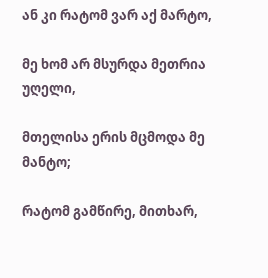ან კი რატომ ვარ აქ მარტო,

მე ხომ არ მსურდა მეთრია უღელი,

მთელისა ერის მცმოდა მე მანტო;

რატომ გამწირე, მითხარ,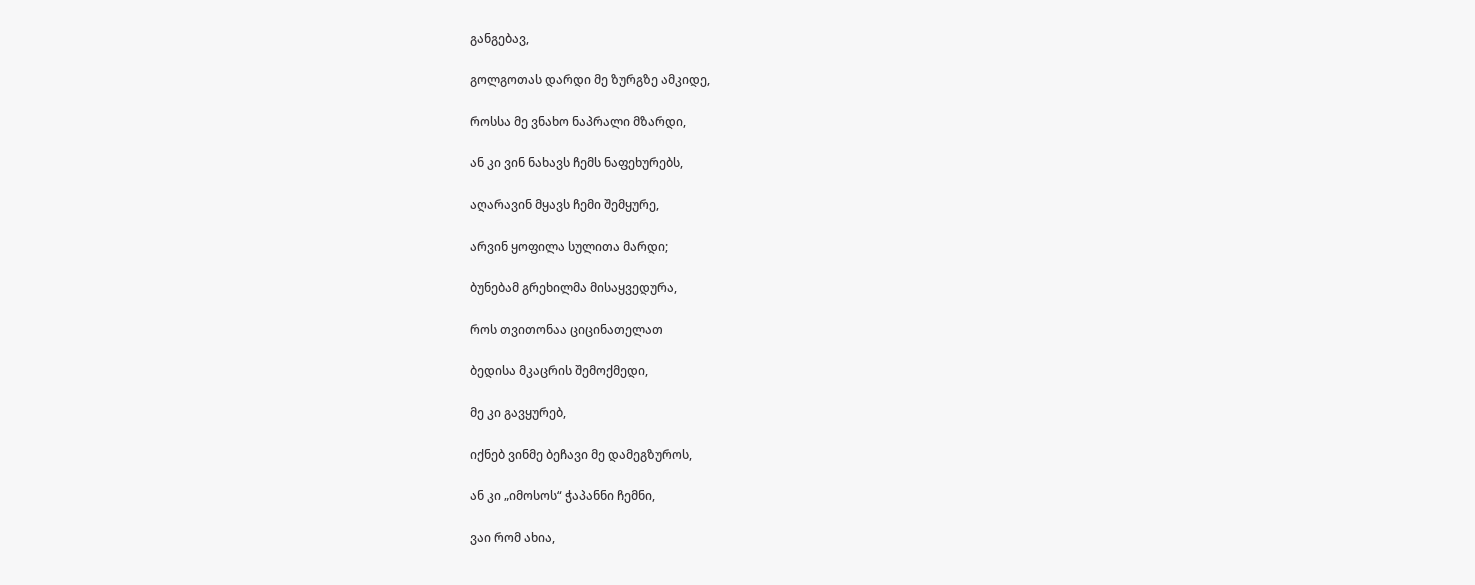განგებავ,

გოლგოთას დარდი მე ზურგზე ამკიდე,

როსსა მე ვნახო ნაპრალი მზარდი,

ან კი ვინ ნახავს ჩემს ნაფეხურებს,

აღარავინ მყავს ჩემი შემყურე,

არვინ ყოფილა სულითა მარდი;

ბუნებამ გრეხილმა მისაყვედურა,

როს თვითონაა ციცინათელათ

ბედისა მკაცრის შემოქმედი,

მე კი გავყურებ,

იქნებ ვინმე ბეჩავი მე დამეგზუროს,

ან კი „იმოსოს“ ჭაპანნი ჩემნი,

ვაი რომ ახია,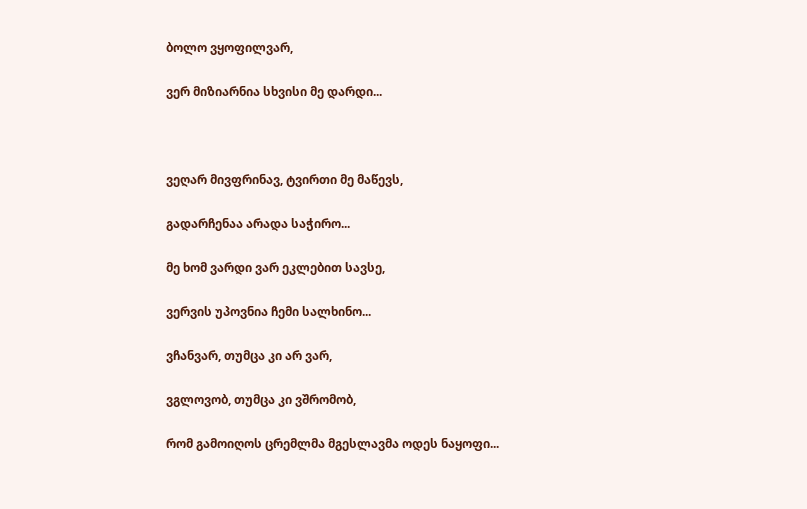ბოლო ვყოფილვარ,

ვერ მიზიარნია სხვისი მე დარდი...



ვეღარ მივფრინავ, ტვირთი მე მაწევს,

გადარჩენაა არადა საჭირო...

მე ხომ ვარდი ვარ ეკლებით სავსე,

ვერვის უპოვნია ჩემი სალხინო...

ვჩანვარ, თუმცა კი არ ვარ,

ვგლოვობ, თუმცა კი ვშრომობ,

რომ გამოიღოს ცრემლმა მგესლავმა ოდეს ნაყოფი...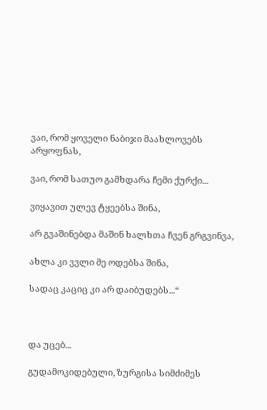ვაი, რომ ყოველი ნაბიჯი მაახლოვებს არყოფნას,

ვაი, რომ სათუო გამხდარა ჩემი ქურქი...

ვიყავით ულევ ტყეებსა შინა,

არ გვაშინებდა მაშინ ხალხთა ჩვენ გრგვინვა,

ახლა კი ვვლი მე ოდებსა შინა,

სადაც კაციც კი არ დაიბუდებს...“



და უცებ...

გუდამოკიდებული, ზურგისა სიმძიმეს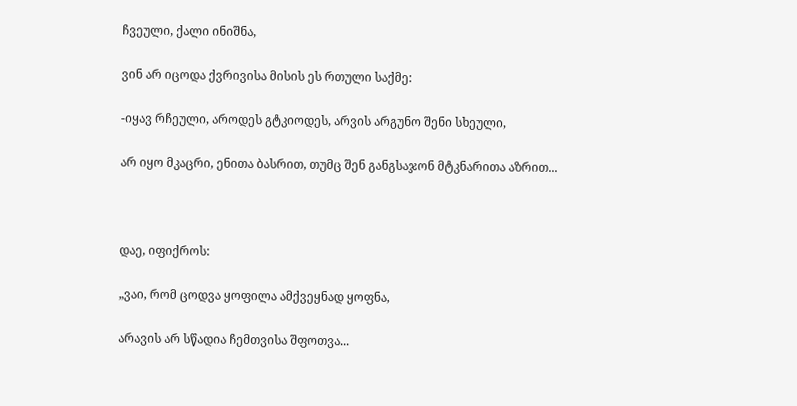ჩვეული, ქალი ინიშნა,

ვინ არ იცოდა ქვრივისა მისის ეს რთული საქმე:

-იყავ რჩეული, აროდეს გტკიოდეს, არვის არგუნო შენი სხეული,

არ იყო მკაცრი, ენითა ბასრით, თუმც შენ განგსაჯონ მტკნარითა აზრით...



დაე, იფიქროს:

„ვაი, რომ ცოდვა ყოფილა ამქვეყნად ყოფნა,

არავის არ სწადია ჩემთვისა შფოთვა...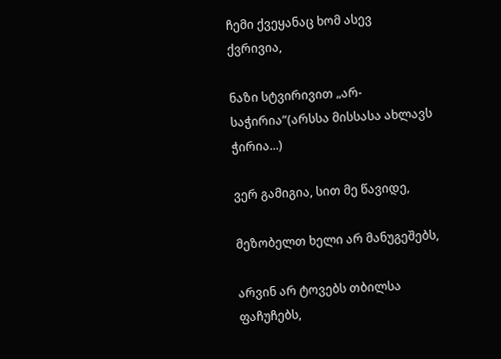ჩემი ქვეყანაც ხომ ასევ ქვრივია,

ნაზი სტვირივით „არ-საჭირია“(არსსა მისსასა ახლავს ჭირია...)

ვერ გამიგია, სით მე წავიდე,

მეზობელთ ხელი არ მანუგეშებს,

არვინ არ ტოვებს თბილსა ფაჩუჩებს,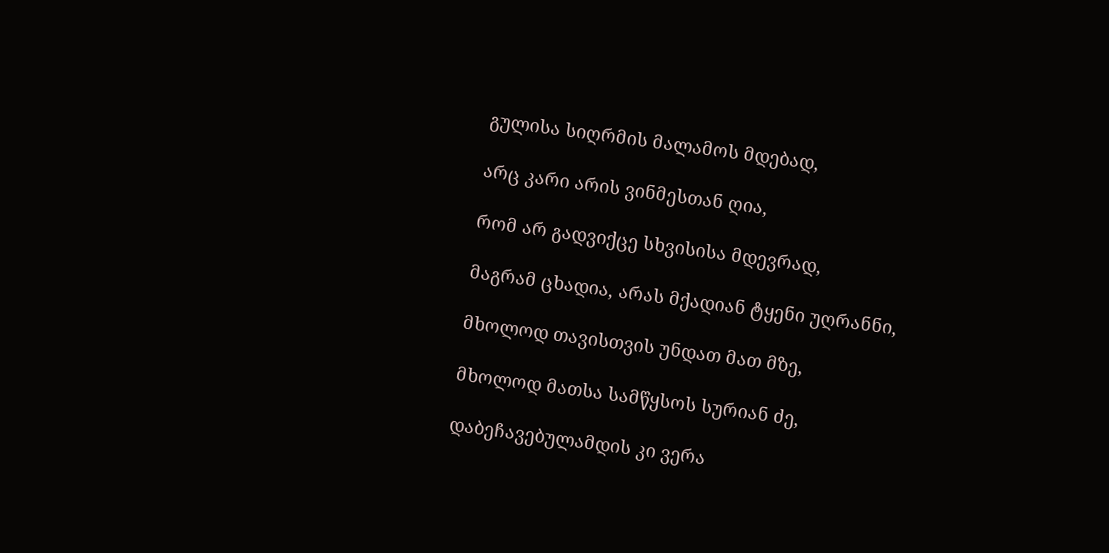გულისა სიღრმის მალამოს მდებად,

არც კარი არის ვინმესთან ღია,

რომ არ გადვიქცე სხვისისა მდევრად,

მაგრამ ცხადია, არას მქადიან ტყენი უღრანნი,

მხოლოდ თავისთვის უნდათ მათ მზე,

მხოლოდ მათსა სამწყსოს სურიან ძე,

დაბეჩავებულამდის კი ვერა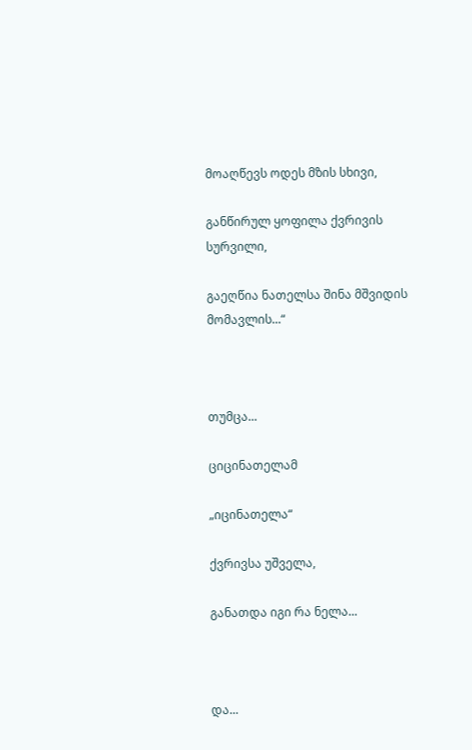მოაღწევს ოდეს მზის სხივი,

განწირულ ყოფილა ქვრივის სურვილი,

გაეღწია ნათელსა შინა მშვიდის მომავლის...“



თუმცა...

ციცინათელამ

„იცინათელა“

ქვრივსა უშველა,

განათდა იგი რა ნელა...



და...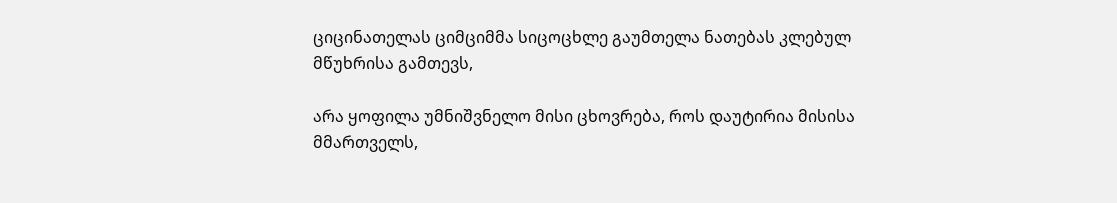ციცინათელას ციმციმმა სიცოცხლე გაუმთელა ნათებას კლებულ მწუხრისა გამთევს,

არა ყოფილა უმნიშვნელო მისი ცხოვრება, როს დაუტირია მისისა მმართველს,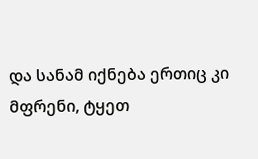და სანამ იქნება ერთიც კი მფრენი, ტყეთ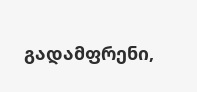გადამფრენი,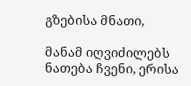გზებისა მნათი,

მანამ იღვიძილებს ნათება ჩვენი, ერისა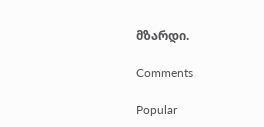მზარდი.

Comments

Popular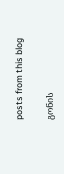posts from this blog

გონის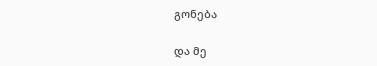გონება

და მე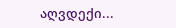აღვდექი...